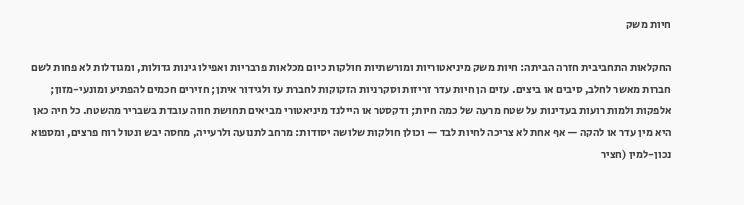חיות משק

החקלאות התחביבית חזרה הביתה: חיות משק מיניאטוריות ומורשתיות חולקות כיום מכלאות פרבריות ואפילו גינות גדולות, ומגודלות לא פחות לשם חברות מאשר לחלב, סיבים או ביצים. עזים הן חיות עדר זריזות וסקרניות הזקוקות לחברת עז ולגידור איתן; חזירים חכמים להפתיע ומונעי-מזון; אלפקות ולמות רועות בעדינות על שטח מרעה של כמה חיות; ודקסטר או היילנד מיניאטורי מביאים תחושת חווה עובדת בשבריר מהשטח. כל חיה כאן היא מין עדר או להקה — אף אחת לא צריכה לחיות לבד — וכולן חולקות שלושה יסודות: מרחב לתנועה ולרעייה, מחסה יבש ונטול רוח פרצים, ומספוא נכון-למין (חציר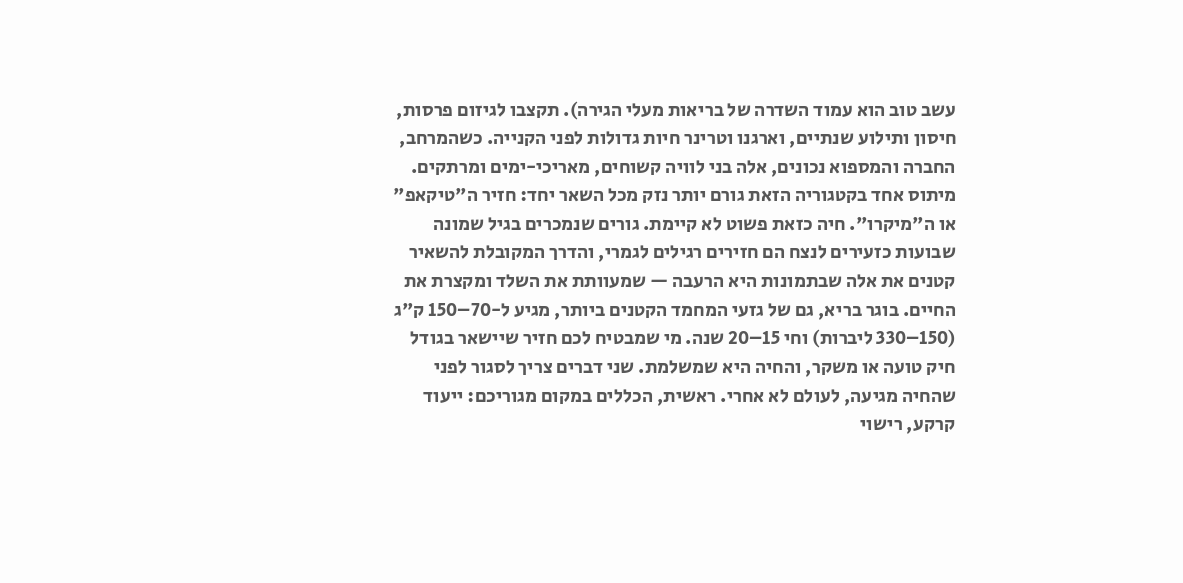עשב טוב הוא עמוד השדרה של בריאות מעלי הגירה). תקצבו לגיזום פרסות, חיסון ותילוע שנתיים, וארגנו וטרינר חיות גדולות לפני הקנייה. כשהמרחב, החברה והמספוא נכונים, אלה בני לוויה קשוחים, מאריכי-ימים ומרתקים. מיתוס אחד בקטגוריה הזאת גורם יותר נזק מכל השאר יחד: חזיר ה"טיקאפ" או ה"מיקרו". חיה כזאת פשוט לא קיימת. גורים שנמכרים בגיל שמונה שבועות כזעירים לנצח הם חזירים רגילים לגמרי, והדרך המקובלת להשאיר קטנים את אלה שבתמונות היא הרעבה — שמעוותת את השלד ומקצרת את החיים. בוגר בריא, גם של גזעי המחמד הקטנים ביותר, מגיע ל-70–150 ק"ג (150–330 ליברות) וחי 15–20 שנה. מי שמבטיח לכם חזיר שיישאר בגודל חיק טועה או משקר, והחיה היא שמשלמת. שני דברים צריך לסגור לפני שהחיה מגיעה, לעולם לא אחרי. ראשית, הכללים במקום מגוריכם: ייעוד קרקע, רישוי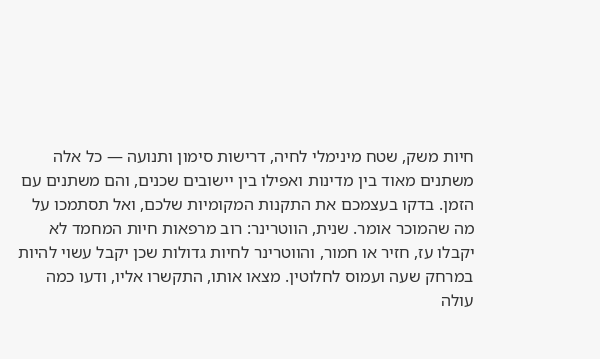חיות משק, שטח מינימלי לחיה, דרישות סימון ותנועה — כל אלה משתנים מאוד בין מדינות ואפילו בין יישובים שכנים, והם משתנים עם הזמן. בדקו בעצמכם את התקנות המקומיות שלכם, ואל תסתמכו על מה שהמוכר אומר. שנית, הווטרינר: רוב מרפאות חיות המחמד לא יקבלו עז, חזיר או חמור, והווטרינר לחיות גדולות שכן יקבל עשוי להיות במרחק שעה ועמוס לחלוטין. מצאו אותו, התקשרו אליו, ודעו כמה עולה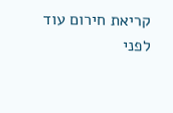קריאת חירום עוד לפני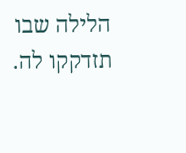הלילה שבו תזדקקו לה.